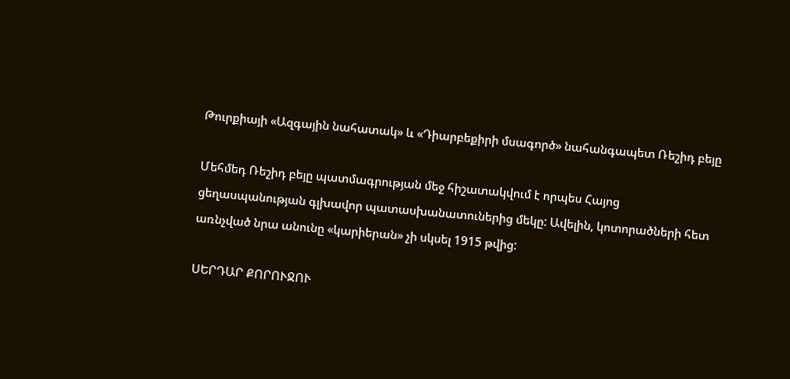Թուրքիայի «Ազգային նահատակ» և «Դիարբեքիրի մսագործ» նահանգապետ Ռեշիդ բեյը

Մեհմեդ Ռեշիդ բեյը պատմագրության մեջ հիշատակվում է որպես Հայոց ցեղասպանության գլխավոր պատասխանատուներից մեկը: Ավելին, կոտորածների հետ առնչված նրա անունը «կարիերան» չի սկսել 1915 թվից:

ՍԵՐԴԱՐ ՔՈՐՈՒՋՈՒ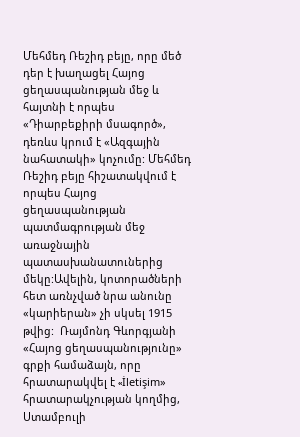Մեհմեդ Ռեշիդ բեյը, որը մեծ դեր է խաղացել Հայոց ցեղասպանության մեջ և հայտնի է որպես «Դիարբեքիրի մսագործ», դեռևս կրում է «Ազգային նահատակի» կոչումը: Մեհմեդ Ռեշիդ բեյը հիշատակվում է որպես Հայոց ցեղասպանության պատմագրության մեջ առաջնային պատասխանատուներից մեկը:Ավելին, կոտորածների հետ առնչված նրա անունը «կարիերան» չի սկսել 1915 թվից:  Ռայմոնդ Գևորգյանի «Հայոց ցեղասպանությունը» գրքի համաձայն, որը հրատարակվել է «İletişim» հրատարակչության կողմից, Ստամբուլի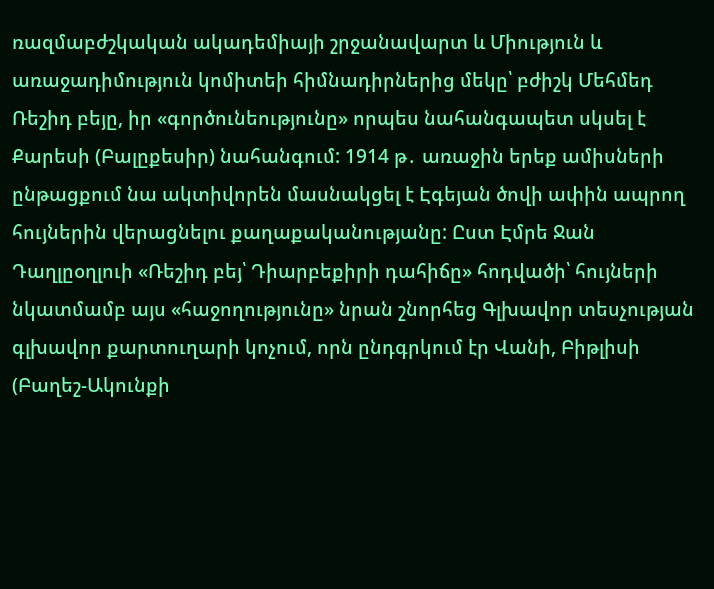ռազմաբժշկական ակադեմիայի շրջանավարտ և Միություն և առաջադիմություն կոմիտեի հիմնադիրներից մեկը՝ բժիշկ Մեհմեդ Ռեշիդ բեյը, իր «գործունեությունը» որպես նահանգապետ սկսել է Քարեսի (Բալըքեսիր) նահանգում: 1914 թ․ առաջին երեք ամիսների ընթացքում նա ակտիվորեն մասնակցել է Էգեյան ծովի ափին ապրող հույներին վերացնելու քաղաքականությանը: Ըստ Էմրե Ջան Դաղլըօղլուի «Ռեշիդ բեյ՝ Դիարբեքիրի դահիճը» հոդվածի՝ հույների նկատմամբ այս «հաջողությունը» նրան շնորհեց Գլխավոր տեսչության գլխավոր քարտուղարի կոչում, որն ընդգրկում էր Վանի, Բիթլիսի (Բաղեշ-Ակունքի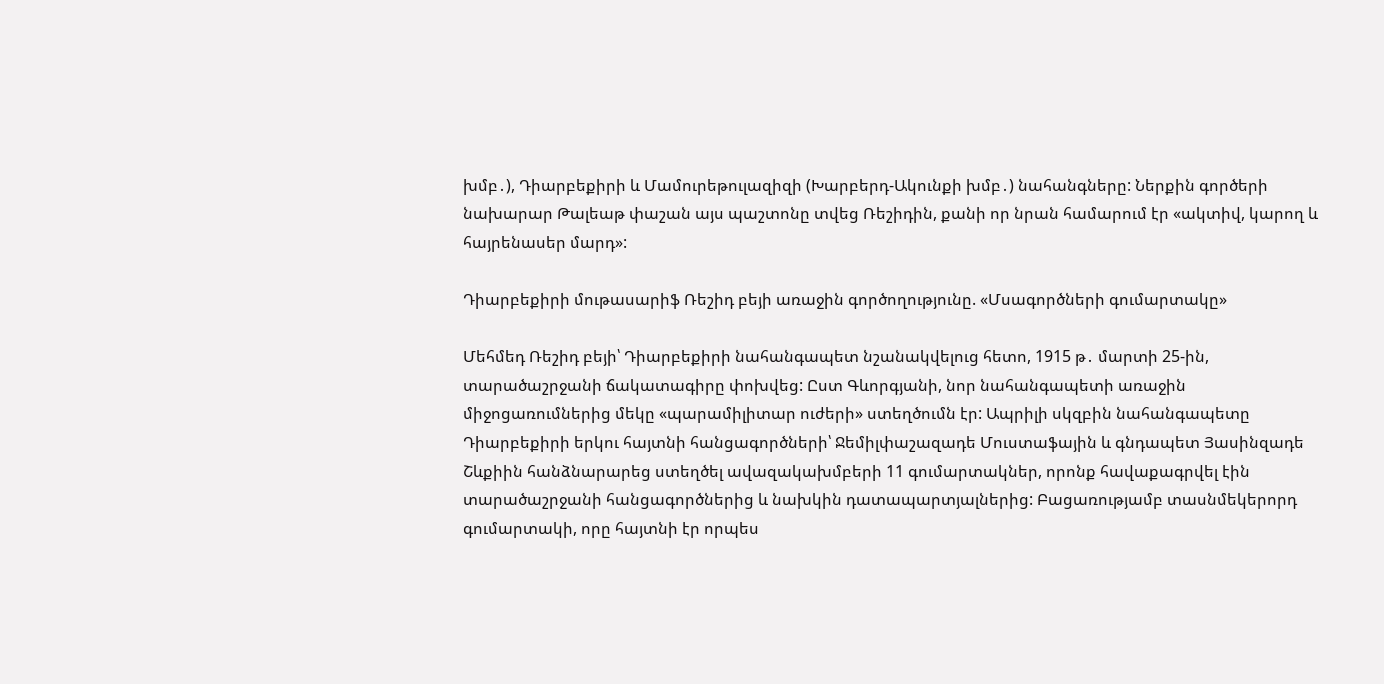խմբ․), Դիարբեքիրի և Մամուրեթուլազիզի (Խարբերդ-Ակունքի խմբ․) նահանգները: Ներքին գործերի նախարար Թալեաթ փաշան այս պաշտոնը տվեց Ռեշիդին, քանի որ նրան համարում էր «ակտիվ, կարող և հայրենասեր մարդ»:

Դիարբեքիրի մութասարիֆ Ռեշիդ բեյի առաջին գործողությունը. «Մսագործների գումարտակը»

Մեհմեդ Ռեշիդ բեյի՝ Դիարբեքիրի նահանգապետ նշանակվելուց հետո, 1915 թ․ մարտի 25-ին, տարածաշրջանի ճակատագիրը փոխվեց: Ըստ Գևորգյանի, նոր նահանգապետի առաջին միջոցառումներից մեկը «պարամիլիտար ուժերի» ստեղծումն էր: Ապրիլի սկզբին նահանգապետը Դիարբեքիրի երկու հայտնի հանցագործների՝ Ջեմիլփաշազադե Մուստաֆային և գնդապետ Յասինզադե Շևքիին հանձնարարեց ստեղծել ավազակախմբերի 11 գումարտակներ, որոնք հավաքագրվել էին տարածաշրջանի հանցագործներից և նախկին դատապարտյալներից: Բացառությամբ տասնմեկերորդ գումարտակի, որը հայտնի էր որպես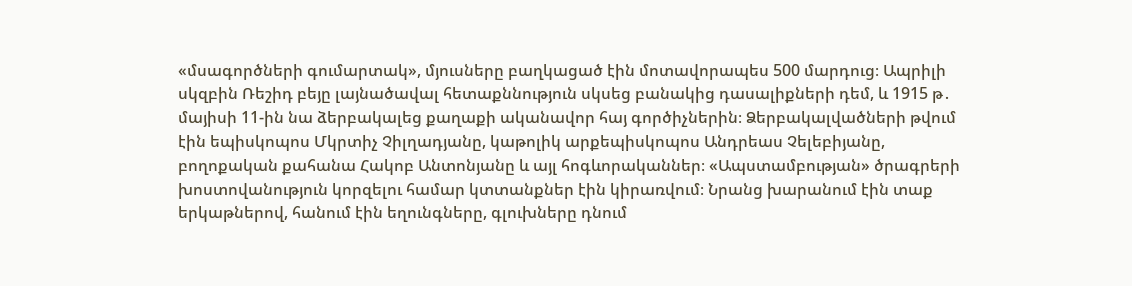«մսագործների գումարտակ», մյուսները բաղկացած էին մոտավորապես 500 մարդուց։ Ապրիլի սկզբին Ռեշիդ բեյը լայնածավալ հետաքննություն սկսեց բանակից դասալիքների դեմ, և 1915 թ․ մայիսի 11-ին նա ձերբակալեց քաղաքի ականավոր հայ գործիչներին։ Ձերբակալվածների թվում էին եպիսկոպոս Մկրտիչ Չիլղադյանը, կաթոլիկ արքեպիսկոպոս Անդրեաս Չելեբիյանը, բողոքական քահանա Հակոբ Անտոնյանը և այլ հոգևորականներ։ «Ապստամբության» ծրագրերի խոստովանություն կորզելու համար կտտանքներ էին կիրառվում։ Նրանց խարանում էին տաք երկաթներով, հանում էին եղունգները, գլուխները դնում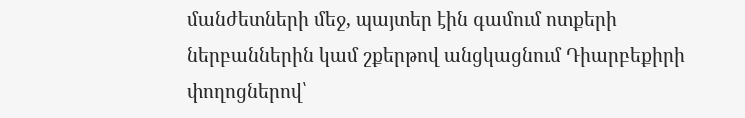մանժետների մեջ, պայտեր էին գամում ոտքերի ներբաններին կամ շքերթով անցկացնում Դիարբեքիրի փողոցներով՝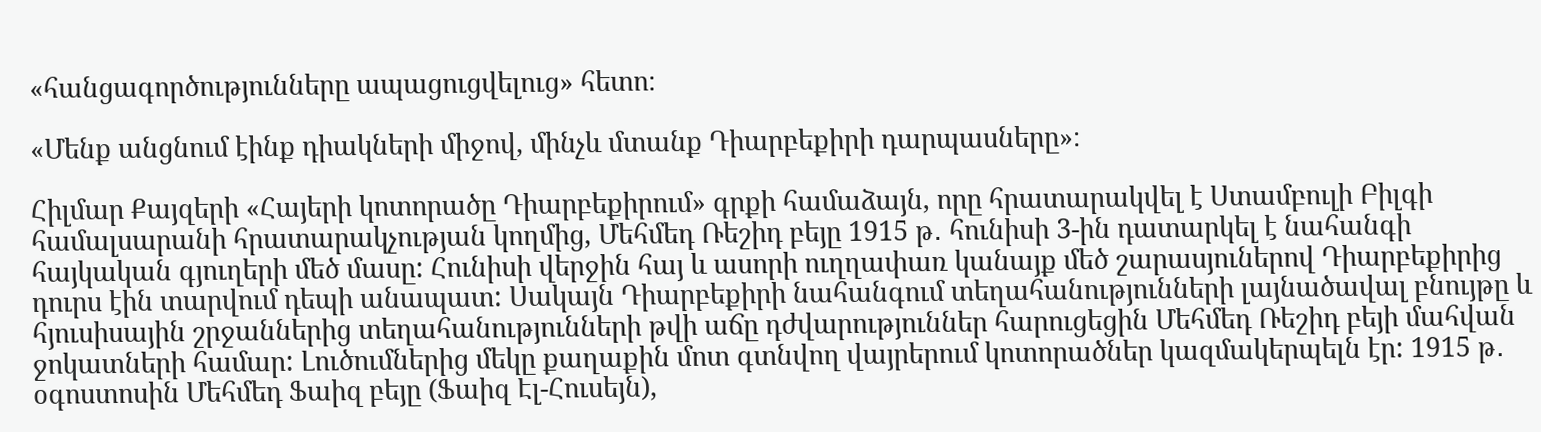«հանցագործությունները ապացուցվելուց» հետո։

«Մենք անցնում էինք դիակների միջով, մինչև մտանք Դիարբեքիրի դարպասները»։

Հիլմար Քայզերի «Հայերի կոտորածը Դիարբեքիրում» գրքի համաձայն, որը հրատարակվել է Ստամբուլի Բիլգի համալսարանի հրատարակչության կողմից, Մեհմեդ Ռեշիդ բեյը 1915 թ․ հունիսի 3-ին դատարկել է նահանգի հայկական գյուղերի մեծ մասը: Հունիսի վերջին հայ և ասորի ուղղափառ կանայք մեծ շարասյուներով Դիարբեքիրից դուրս էին տարվում դեպի անապատ: Սակայն Դիարբեքիրի նահանգում տեղահանությունների լայնածավալ բնույթը և հյուսիսային շրջաններից տեղահանությունների թվի աճը դժվարություններ հարուցեցին Մեհմեդ Ռեշիդ բեյի մահվան ջոկատների համար: Լուծումներից մեկը քաղաքին մոտ գտնվող վայրերում կոտորածներ կազմակերպելն էր: 1915 թ․ օգոստոսին Մեհմեդ Ֆաիզ բեյը (Ֆաիզ Էլ-Հուսեյն),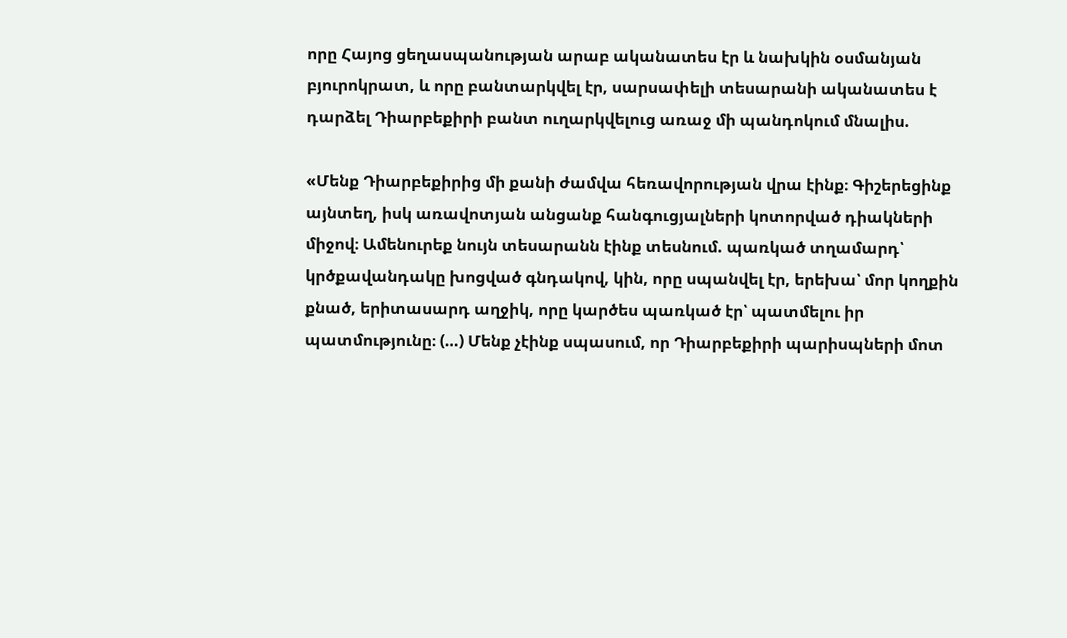որը Հայոց ցեղասպանության արաբ ականատես էր և նախկին օսմանյան բյուրոկրատ, և որը բանտարկվել էր, սարսափելի տեսարանի ականատես է դարձել Դիարբեքիրի բանտ ուղարկվելուց առաջ մի պանդոկում մնալիս.

«Մենք Դիարբեքիրից մի քանի ժամվա հեռավորության վրա էինք։ Գիշերեցինք այնտեղ, իսկ առավոտյան անցանք հանգուցյալների կոտորված դիակների միջով։ Ամենուրեք նույն տեսարանն էինք տեսնում. պառկած տղամարդ՝ կրծքավանդակը խոցված գնդակով, կին, որը սպանվել էր, երեխա՝ մոր կողքին քնած, երիտասարդ աղջիկ, որը կարծես պառկած էր՝ պատմելու իր պատմությունը։ (…) Մենք չէինք սպասում, որ Դիարբեքիրի պարիսպների մոտ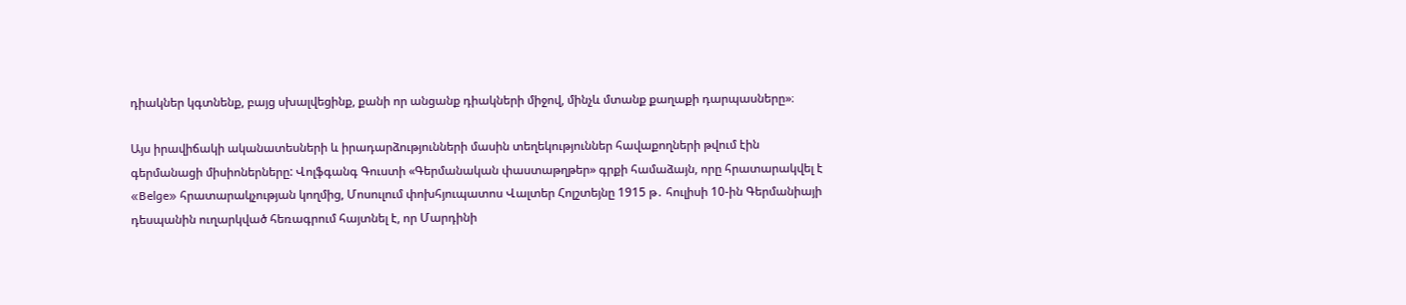դիակներ կգտնենք, բայց սխալվեցինք, քանի որ անցանք դիակների միջով, մինչև մտանք քաղաքի դարպասները»։

Այս իրավիճակի ականատեսների և իրադարձությունների մասին տեղեկություններ հավաքողների թվում էին գերմանացի միսիոներները: Վոլֆգանգ Գուստի «Գերմանական փաստաթղթեր» գրքի համաձայն, որը հրատարակվել է «Belge» հրատարակչության կողմից, Մոսուլում փոխհյուպատոս Վալտեր Հոլշտեյնը 1915 թ․ հուլիսի 10-ին Գերմանիայի դեսպանին ուղարկված հեռագրում հայտնել է, որ Մարդինի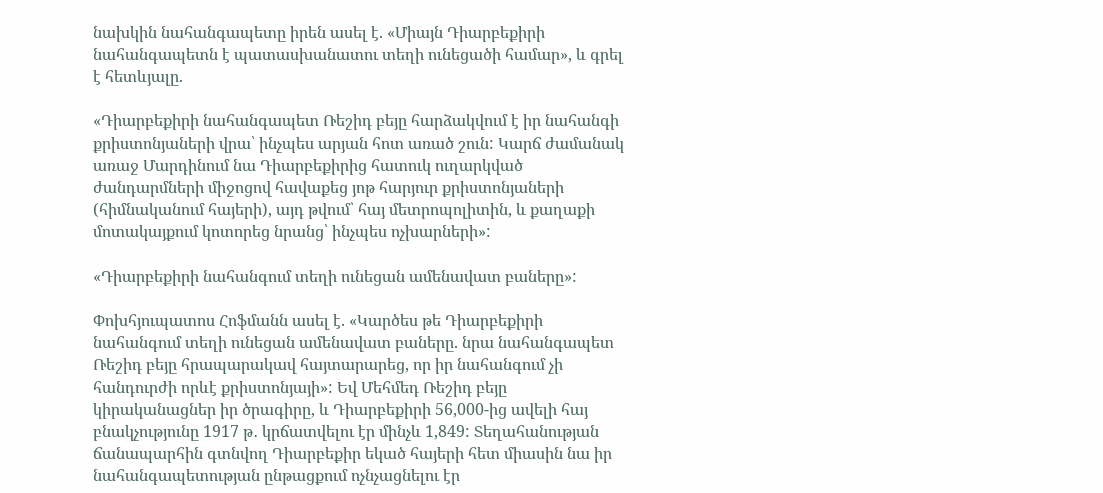նախկին նահանգապետը իրեն ասել է. «Միայն Դիարբեքիրի նահանգապետն է պատասխանատու տեղի ունեցածի համար», և գրել է հետևյալը.

«Դիարբեքիրի նահանգապետ Ռեշիդ բեյը հարձակվում է իր նահանգի քրիստոնյաների վրա՝ ինչպես արյան հոտ առած շուն: Կարճ ժամանակ առաջ Մարդինում նա Դիարբեքիրից հատուկ ուղարկված ժանդարմների միջոցով հավաքեց յոթ հարյուր քրիստոնյաների (հիմնականում հայերի), այդ թվում՝ հայ մետրոպոլիտին, և քաղաքի մոտակայքում կոտորեց նրանց՝ ինչպես ոչխարների»:

«Դիարբեքիրի նահանգում տեղի ունեցան ամենավատ բաները»:

Փոխհյուպատոս Հոֆմանն ասել է. «Կարծես թե Դիարբեքիրի նահանգում տեղի ունեցան ամենավատ բաները. նրա նահանգապետ Ռեշիդ բեյը հրապարակավ հայտարարեց, որ իր նահանգում չի հանդուրժի որևէ քրիստոնյայի»: Եվ Մեհմեդ Ռեշիդ բեյը կիրականացներ իր ծրագիրը, և Դիարբեքիրի 56,000-ից ավելի հայ բնակչությունը 1917 թ․ կրճատվելու էր մինչև 1,849: Տեղահանության ճանապարհին գտնվող Դիարբեքիր եկած հայերի հետ միասին նա իր նահանգապետության ընթացքում ոչնչացնելու էր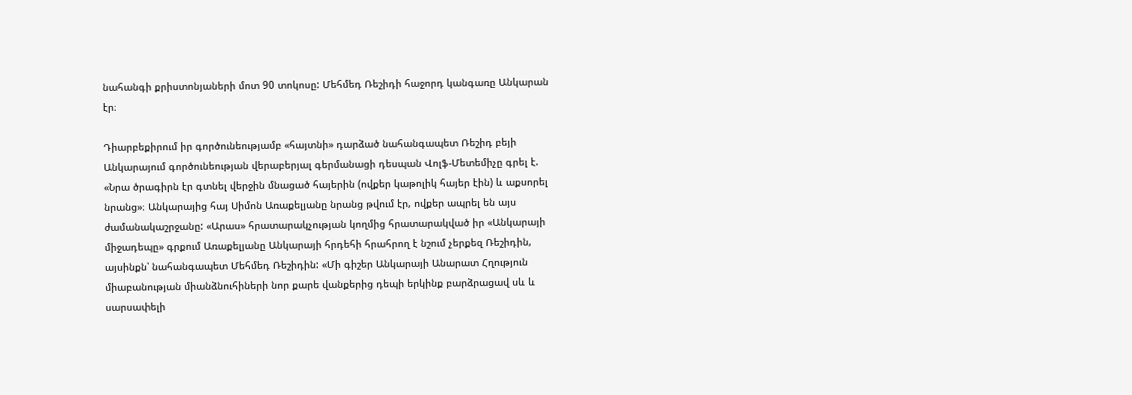նահանգի քրիստոնյաների մոտ 90 տոկոսը: Մեհմեդ Ռեշիդի հաջորդ կանգառը Անկարան էր։

Դիարբեքիրում իր գործունեությամբ «հայտնի» դարձած նահանգապետ Ռեշիդ բեյի Անկարայում գործունեության վերաբերյալ գերմանացի դեսպան Վոլֆ-Մետեմիչը գրել է. «Նրա ծրագիրն էր գտնել վերջին մնացած հայերին (ովքեր կաթոլիկ հայեր էին) և աքսորել նրանց»։ Անկարայից հայ Սիմոն Առաքելյանը նրանց թվում էր, ովքեր ապրել են այս ժամանակաշրջանը: «Արաս» հրատարակչության կողմից հրատարակված իր «Անկարայի միջադեպը» գրքում Առաքելյանը Անկարայի հրդեհի հրահրող է նշում չերքեզ Ռեշիդին, այսինքն՝ նահանգապետ Մեհմեդ Ռեշիդին: «Մի գիշեր Անկարայի Անարատ Հղություն միաբանության միանձնուհիների նոր քարե վանքերից դեպի երկինք բարձրացավ սև և սարսափելի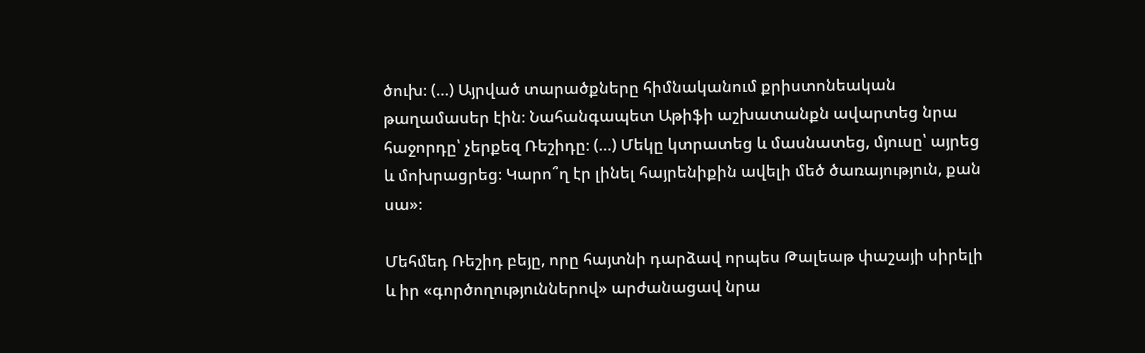ծուխ։ (…) Այրված տարածքները հիմնականում քրիստոնեական թաղամասեր էին։ Նահանգապետ Աթիֆի աշխատանքն ավարտեց նրա հաջորդը՝ չերքեզ Ռեշիդը։ (…) Մեկը կտրատեց և մասնատեց, մյուսը՝ այրեց և մոխրացրեց։ Կարո՞ղ էր լինել հայրենիքին ավելի մեծ ծառայություն, քան սա»։

Մեհմեդ Ռեշիդ բեյը, որը հայտնի դարձավ որպես Թալեաթ փաշայի սիրելի և իր «գործողություններով» արժանացավ նրա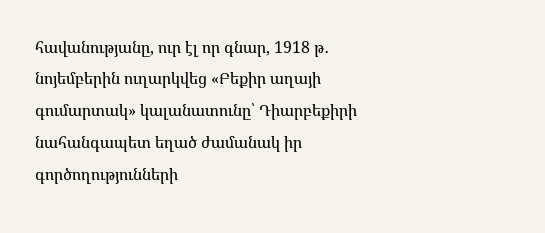հավանությանը, ուր էլ որ գնար, 1918 թ․ նոյեմբերին ուղարկվեց «Բեքիր աղայի գումարտակ» կալանատունը՝ Դիարբեքիրի նահանգապետ եղած ժամանակ իր գործողությունների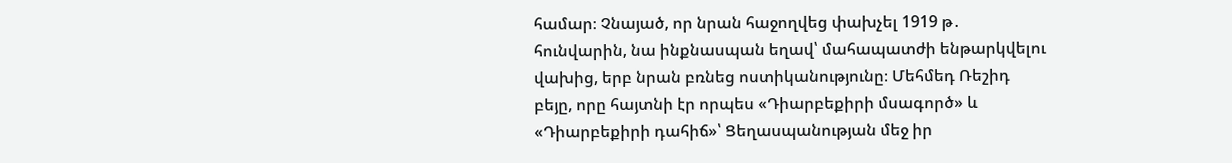համար։ Չնայած, որ նրան հաջողվեց փախչել 1919 թ․ հունվարին, նա ինքնասպան եղավ՝ մահապատժի ենթարկվելու վախից, երբ նրան բռնեց ոստիկանությունը։ Մեհմեդ Ռեշիդ բեյը, որը հայտնի էր որպես «Դիարբեքիրի մսագործ» և «Դիարբեքիրի դահիճ»՝ Ցեղասպանության մեջ իր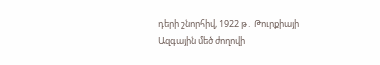դերի շնորհիվ, 1922 թ․ Թուրքիայի Ազգային մեծ ժողովի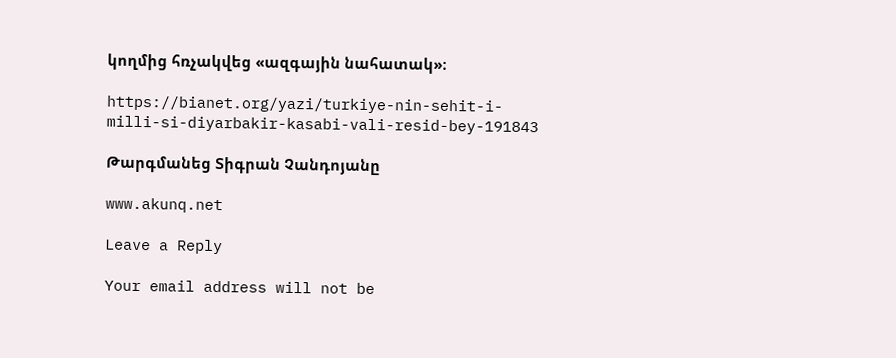կողմից հռչակվեց «ազգային նահատակ»։

https://bianet.org/yazi/turkiye-nin-sehit-i-milli-si-diyarbakir-kasabi-vali-resid-bey-191843

Թարգմանեց Տիգրան Չանդոյանը

www.akunq.net

Leave a Reply

Your email address will not be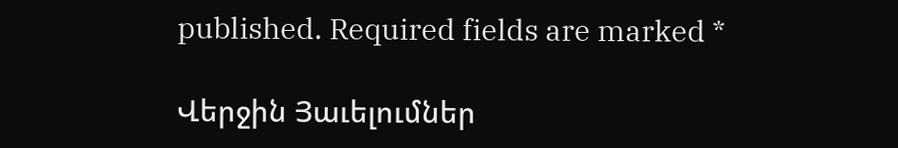published. Required fields are marked *

Վերջին Յաւելումներ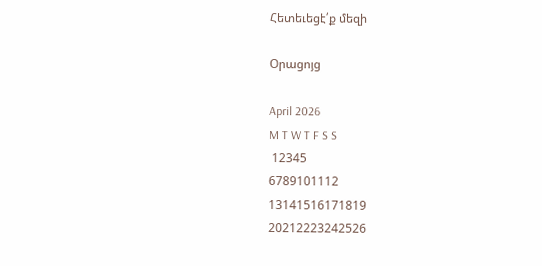Հետեւեցէ՛ք մեզի

Օրացոյց

April 2026
M T W T F S S
 12345
6789101112
13141516171819
20212223242526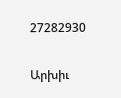27282930

Արխիւ